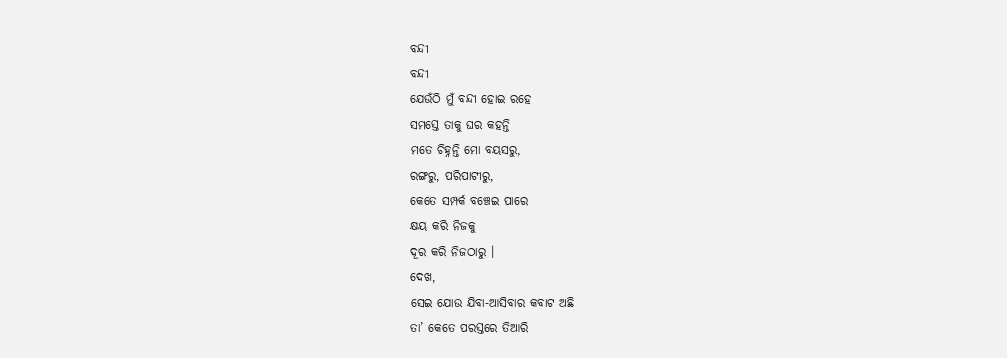ବନ୍ଦୀ
ବନ୍ଦୀ
ଯେଉଁଠି ମୁଁ ବନ୍ଦୀ ହୋଇ ରହେ
ସମସ୍ତେ ତାକୁ ଘର କହନ୍ତି
ମତେ ଚିହ୍ନନ୍ତି ମୋ ବୟସରୁ,
ରଙ୍ଗରୁ, ପରିପାଟୀରୁ,
କେତେ ସମ୍ପର୍କ ବଞ୍ଚେଇ ପାରେ
କ୍ଷୟ କରି ନିଜକୁ
ଦୂର କରି ନିଜଠାରୁ ।
ଦେଖ,
ସେଇ ଯୋଉ ଯିବା-ଆସିବାର କବାଟ ଅଛି
ତା’ କେତେ ପରସ୍ତରେ ତିଆରି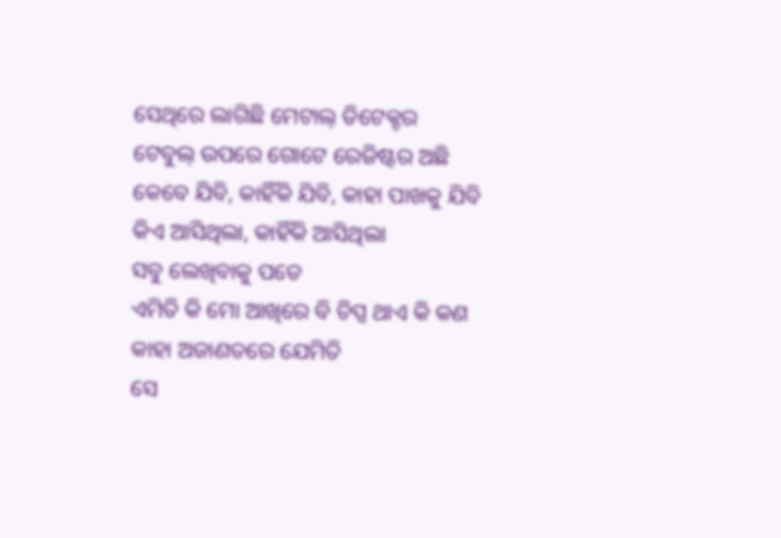ସେଥିରେ ଲାଗିଛି ମେଟାଲ୍ ଡିଟେକ୍ଟର
ଟେବୁଲ୍ ଉପରେ ଗୋଟେ ରେଜିଷ୍ଟର ଅଛି
କେବେ ଯିବି, କାହିଁକି ଯିବି, କାହା ପାଖକୁ ଯିବି
କିଏ ଆସିଥିଲା, କାହିଁକି ଆସିଥିଲା
ସବୁ ଲେଖିବାକୁ ପଡେ
ଏମିତି କି ମୋ ଆଖିରେ ବି ଚିପ୍ସ ଥାଏ କି କଣ
କାହା ଅଜାଣତରେ ଯେମିତି
ସେ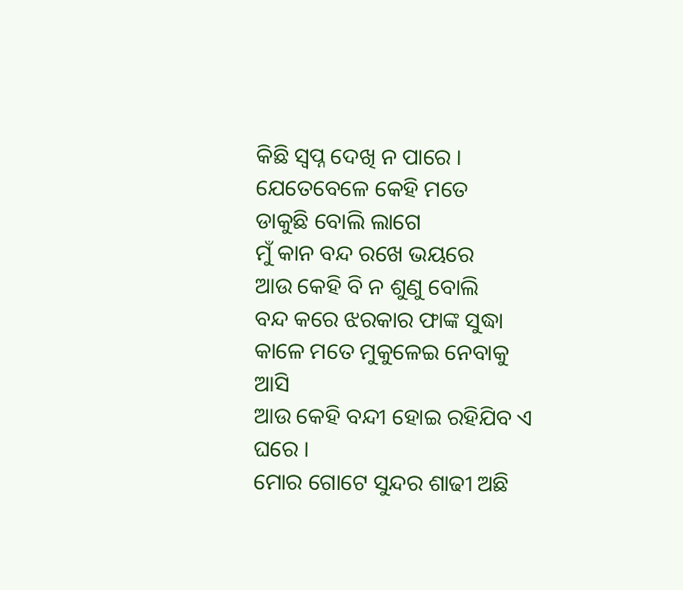କିଛି ସ୍ୱପ୍ନ ଦେଖି ନ ପାରେ ।
ଯେତେବେଳେ କେହି ମତେ
ଡାକୁଛି ବୋଲି ଲାଗେ
ମୁଁ କାନ ବନ୍ଦ ରଖେ ଭୟରେ
ଆଉ କେହି ବି ନ ଶୁଣୁ ବୋଲି
ବନ୍ଦ କରେ ଝରକାର ଫାଙ୍କ ସୁଦ୍ଧା
କାଳେ ମତେ ମୁକୁଳେଇ ନେବାକୁ ଆସି
ଆଉ କେହି ବନ୍ଦୀ ହୋଇ ରହିଯିବ ଏ ଘରେ ।
ମୋର ଗୋଟେ ସୁନ୍ଦର ଶାଢୀ ଅଛି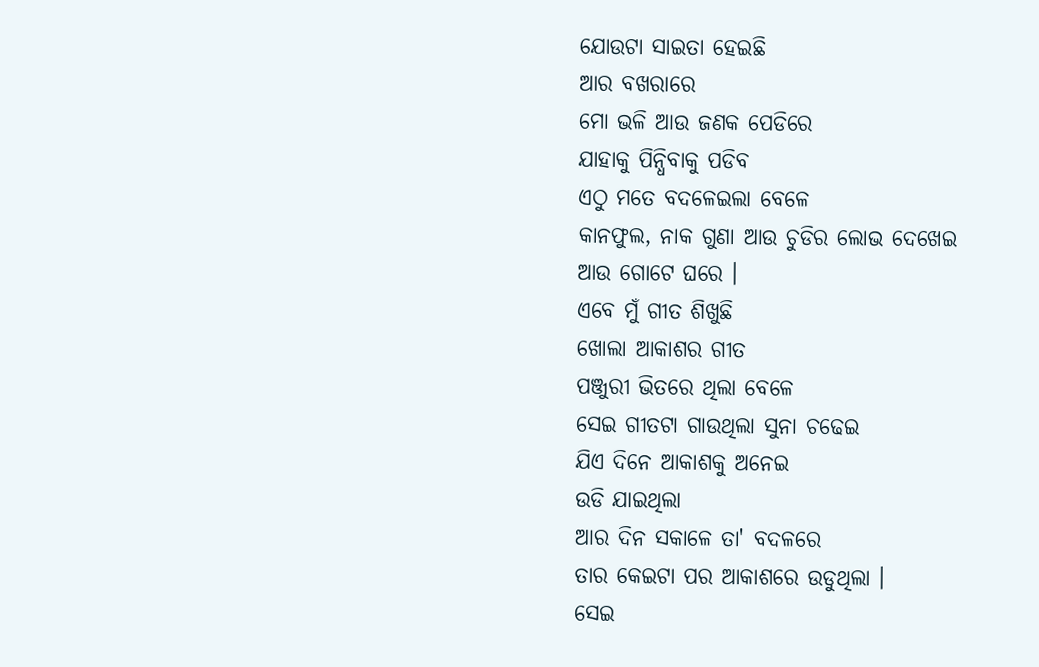ଯୋଉଟା ସାଇତା ହେଇଛି
ଆର ବଖରାରେ
ମୋ ଭଳି ଆଉ ଜଣକ ପେଡିରେ
ଯାହାକୁ ପିନ୍ଧିବାକୁ ପଡିବ
ଏଠୁ ମତେ ବଦଳେଇଲା ବେଳେ
କାନଫୁଲ, ନାକ ଗୁଣା ଆଉ ଚୁଡିର ଲୋଭ ଦେଖେଇ
ଆଉ ଗୋଟେ ଘରେ ।
ଏବେ ମୁଁ ଗୀତ ଶିଖୁଛି
ଖୋଲା ଆକାଶର ଗୀତ
ପଞ୍ଜୁରୀ ଭିତରେ ଥିଲା ବେଳେ
ସେଇ ଗୀତଟା ଗାଉଥିଲା ସୁନା ଚଢେଇ
ଯିଏ ଦିନେ ଆକାଶକୁ ଅନେଇ
ଉଡି ଯାଇଥିଲା
ଆର ଦିନ ସକାଳେ ତା' ବଦଳରେ
ତାର କେଇଟା ପର ଆକାଶରେ ଉଡୁଥିଲା ।
ସେଇ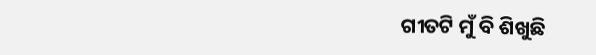ଗୀତଟି ମୁଁ ବି ଶିଖୁଛି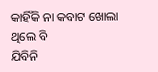କାହିଁକି ନା କବାଟ ଖୋଲା ଥିଲେ ବି
ଯିବିନି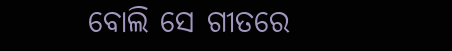ବୋଲି ସେ ଗୀତରେ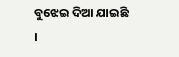ବୁଝେଇ ଦିଆ ଯାଇଛି ।